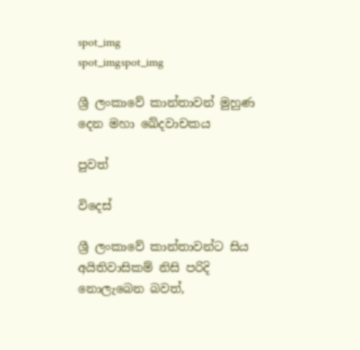spot_img
spot_imgspot_img

ශ්‍රී ලංකාවේ කාන්තාවන් මුහුණ දෙන මහා ඛේදවාචකය

පුවත්

විදෙස්

ශ්‍රී ලංකාවේ කාන්තාවන්ට සිය අයිතිවාසිකම් නිසි පරිදි නොලැබෙන බවත්,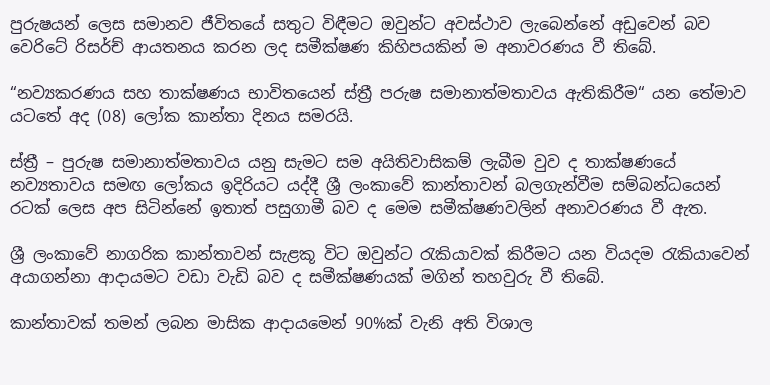පුරුෂයන් ලෙස සමානව ජීවිතයේ සතුට විඳීමට ඔවුන්ට අවස්ථාව ලැබෙන්නේ අඩුවෙන් බව වෙරිටේ රිසර්ච් ආයතනය කරන ලද සමීක්ෂණ කිහිපයකින් ම අනාවරණය වී තිබේ.

“නව්‍යකරණය සහ තාක්ෂණය භාවිතයෙන් ස්ත්‍රී පරුෂ සමානාත්මතාවය ඇතිකිරීම“ යන තේමාව යටතේ අද (08) ලෝක කාන්තා දිනය සමරයි.

ස්ත්‍රී – පුරුෂ සමානාත්මතාවය යනු සැමට සම අයිතිවාසිකම් ලැබීම වුව ද තාක්ෂණයේ නව්‍යතාවය සමඟ ලෝකය ඉදිරියට යද්දී ශ්‍රී ලංකාවේ කාන්තාවන් බලගැන්වීම සම්බන්ධයෙන් රටක් ලෙස අප සිටින්නේ ඉතාත් පසුගාමී බව ද මෙම සමීක්ෂණවලින් අනාවරණය වී ඇත.

ශ්‍රී ලංකාවේ නාගරික කාන්තාවන් සැළකූ විට ඔවුන්ට රැකියාවක් කිරීමට යන වියදම රැකියාවෙන් අයාගන්නා ආදායමට වඩා වැඩි බව ද සමීක්ෂණයක් මගින් තහවුරු වී තිබේ.

කාන්තාවක් තමන් ලබන මාසික ආදායමෙන් 90%ක් වැනි අති විශාල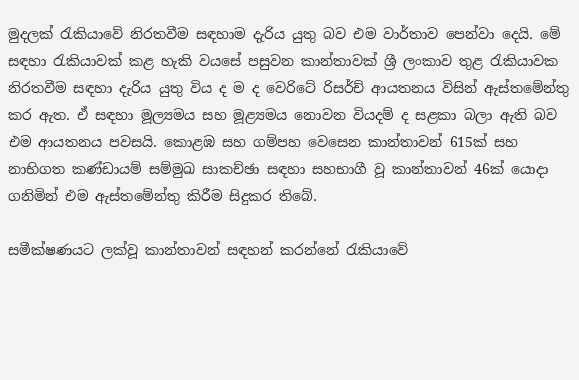මුදලක් රැකියාවේ නිරතවීම සඳහාම දැරිය යුතු බව එම වාර්තාව පෙන්වා දෙයි. මේ සඳහා රැකියාවක් කළ හැකි වයසේ පසුවන කාන්තාවක් ශ්‍රී ලංකාව තුළ රැකියාවක නිරතවීම සඳහා දැරිය යුතු විය ද ම ද වෙරිටේ රිසර්ච් ආයතනය විසින් ඇස්තමේන්තු කර ඇත. ඒ සඳහා මූල්‍යමය සහ මූළ්‍යමය නොවන වියදම් ද සළකා බලා ඇති බව එම ආයතනය පවසයි. කොළඹ සහ ගම්පහ වෙසෙන කාන්තාවන් 615ක් සහ නාභිගත කණ්ඩායම් සම්මුඛ සාකච්ඡා සඳහා සහභාගී වූ කාන්තාවන් 46ක් යොදා ගනිමින් එම ඇස්තමේන්තු කිරීම සිදුකර තිබේ.

සමීක්ෂණයට ලක්වූ කාන්තාවන් සඳහන් කරන්නේ රැකියාවේ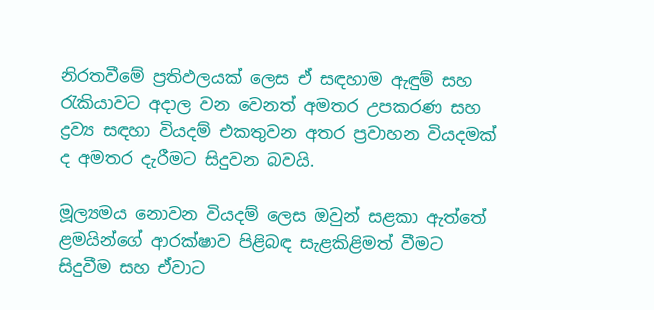නිරතවීමේ ප්‍රතිඵලයක් ලෙස ඒ සඳහාම ඇඳුම් සහ රැකියාවට අදාල වන වෙනත් අමතර උපකරණ සහ ද්‍රව්‍ය සඳහා වියදම් එකතුවන අතර ප්‍රවාහන වියදමක් ද අමතර දැරීමට සිදුවන බවයි.

මූල්‍යමය නොවන වියදම් ලෙස ඔවුන් සළකා ඇත්තේ ළමයින්ගේ ආරක්ෂාව පිළිබඳ සැළකිළිමත් වීමට සිදුවීම සහ ඒවාට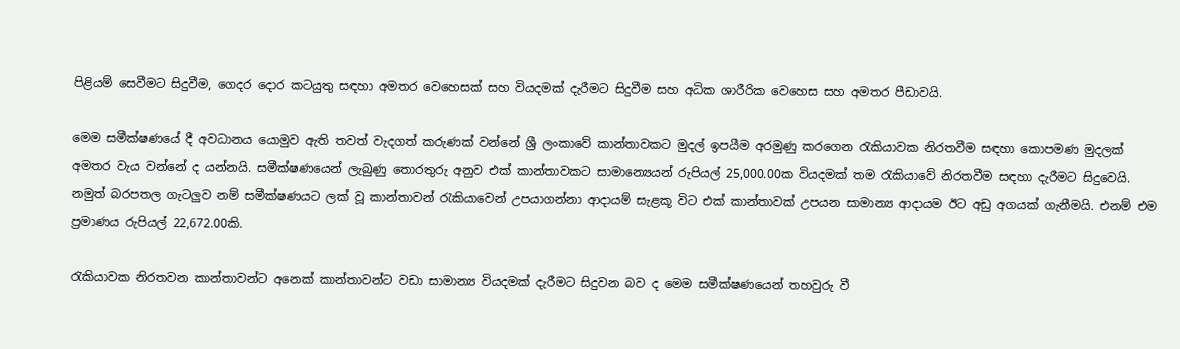පිළියම් සෙවීමට සිදුවීම, ගෙදර දොර කටයුතු සඳහා අමතර වෙහෙසක් සහ වියදමක් දැරීමට සිදුවීම සහ අධික ශාරීරික වෙහෙස සහ අමතර පීඩාවයි.

මෙම සමීක්ෂණයේ දී අවධානය යොමුව ඇති තවත් වැදගත් කරුණක් වන්නේ ශ්‍රී ලංකාවේ කාන්තාවකට මුදල් ඉපයීම අරමුණු කරගෙන රැකියාවක නිරතවීම සඳහා කොපමණ මුදලක් අමතර වැය වන්නේ ද යන්නයි. සමීක්ෂණයෙන් ලැබුණු තොරතුරු අනුව එක් කාන්තාවකට සාමාන්‍යෙයන් රුපියල් 25,000.00ක වියදමක් තම රැකියාවේ නිරතවීම සඳහා දැරීමට සිදුවෙයි.  නමුත් බරපතල ගැටලුව නම් සමීක්ෂණයට ලක් වූ කාන්තාවන් රැකියාවෙන් උපයාගන්නා ආදායම් සැළකූ විට එක් කාන්තාවක් උපයන සාමාන්‍ය ආදායම ඊට අඩු අගයක් ගැනීමයි. එනම් එම ප්‍රමාණය රුපියල් 22,672.00කි.

රැකියාවක නිරතවන කාන්තාවන්ට අනෙක් කාන්තාවන්ට වඩා සාමාන්‍ය වියදමක් දැරීමට සිදුවන බව ද මෙම සමීක්ෂණයෙන් තහවුරු වී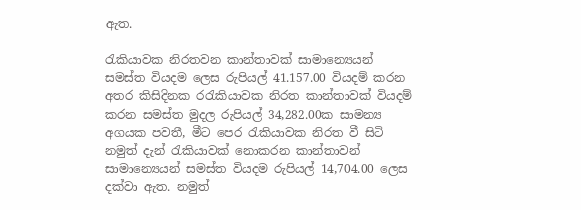ඇත.

රැකියාවක නිරතවන කාන්තාවක් සාමාන්‍යෙයන් සමස්ත වියදම ලෙස රුපියල් 41.157.00 වියදම් කරන අතර කිසිදිනක රරැකියාවක නිරත කාන්තාවක් වියදම් කරන සමස්ත මුදල රුපියල් 34,282.00ක සාමන්‍ය අගයක පවතී, මීට පෙර රැකියාවක නිරත වී සිටි නමුත් දැන් රැකියාවක් නොකරන කාන්තාවන් සාමාන්‍යෙයන් සමස්ත වියදම රුපියල් 14,704.00 ලෙස දක්වා ඇත. නමුත්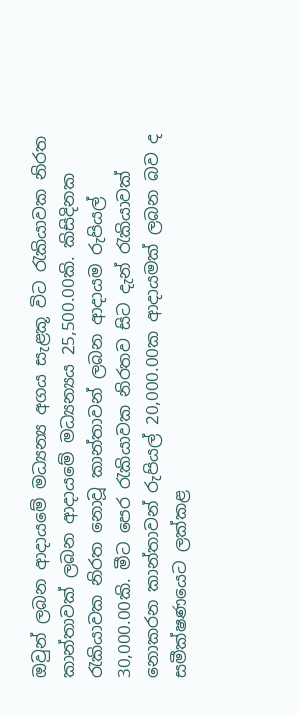ඔවුන් ලබන ආදායමේ මධ්‍යන්‍ය අගය සැළකූ විට රැකියාවක නිරත කාන්තාවක් ලබන ආදායමේ මධ්‍යන්‍යය 25,500.00කි. කිසිදිනක රැකියාවක නිරත නොවූ කාන්තාවන් ලබන ආදායම රුපියල් 30,000.00කි. මීට පෙර රැකියාවක නිරතව සිට දැන් රැකියාවක් නොකරන කාන්තාවන් රුපියල් 20,000.00ක ආදායමක් ලබන බව ද සමීක්ෂණයෙට ලක්කළ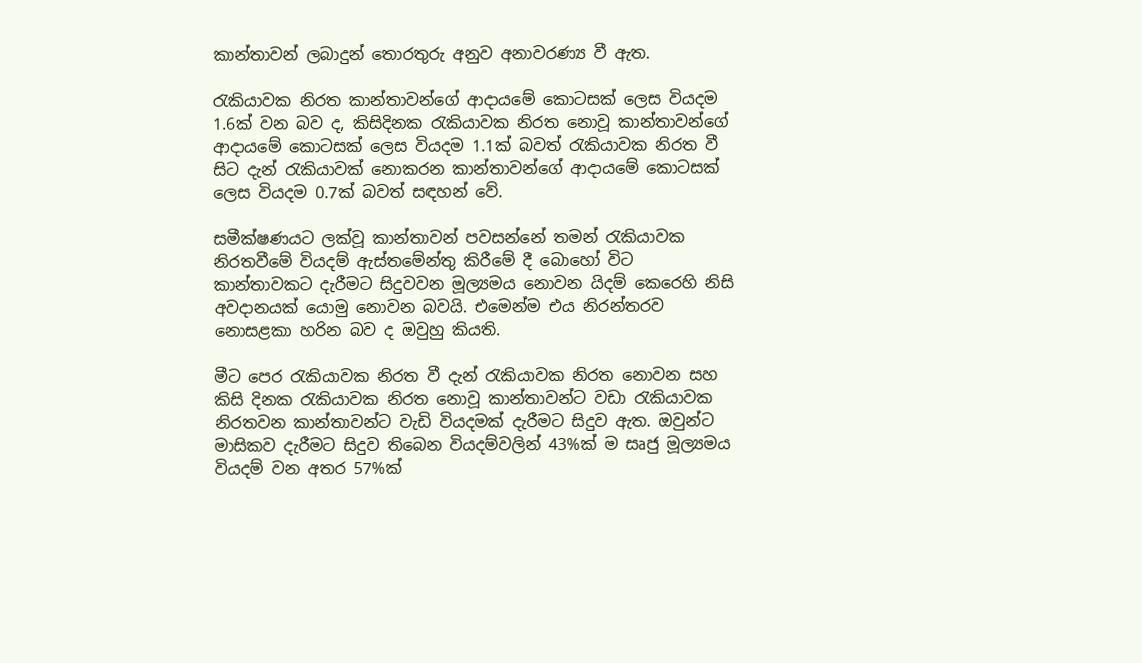කාන්තාවන් ලබාදුන් තොරතුරු අනුව අනාවරණ්‍ය වී ඇත.

රැකියාවක නිරත කාන්තාවන්ගේ ආදායමේ කොටසක් ලෙස වියදම 1.6ක් වන බව ද, කිසිදිනක රැකියාවක නිරත නොවූ කාන්තාවන්ගේ ආදායමේ කොටසක් ලෙස වියදම 1.1ක් බවත් රැකියාවක නිරත වී සිට දැන් රැකියාවක් නොකරන කාන්තාවන්ගේ ආදායමේ කොටසක් ලෙස වියදම 0.7ක් බවත් සඳහන් වේ.

සමීක්ෂණයට ලක්වූ කාන්තාවන් පවසන්නේ තමන් රැකියාවක නිරතවීමේ වියදම් ඇස්තමේන්තු කිරීමේ දී බොහෝ විට කාන්තාවකට දැරීමට සිදුවවන මූල්‍යමය නොවන යිදම් කෙරෙහි නිසි අවදානයක් යොමු නොවන බවයි. එමෙන්ම එය නිරන්තරව නොසළකා හරින බව ද ඔවුහු කියති.

මීට පෙර රැකියාවක නිරත වී දැන් රැකියාවක නිරත නොවන සහ කිසි දිනක රැකියාවක නිරත නොවූ කාන්තාවන්ට වඩා රැකියාවක නිරතවන කාන්තාවන්ට වැඩි වියදමක් දැරීමට සිදුව ඇත. ඔවුන්ට මාසිකව දැරීමට සිදුව තිබෙන වියදම්වලින් 43%ක් ම සෘජු මූල්‍යමය වියදම් වන අතර 57%ක්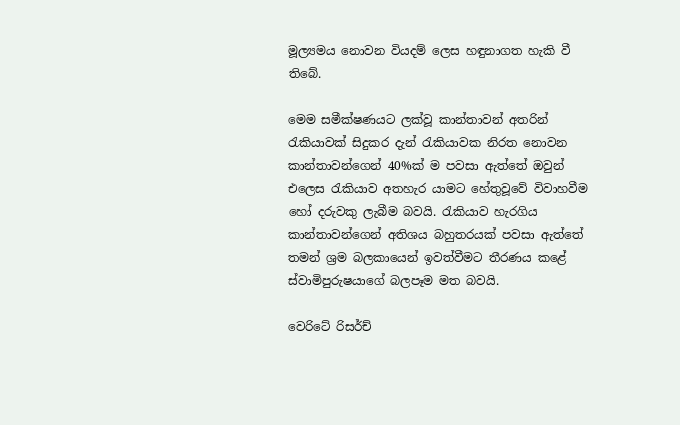මූල්‍යමය නොවන වියදම් ලෙස හඳුනාගත හැකි වී තිබේ.

මෙම සමීක්ෂණයට ලක්වූ කාන්තාවන් අතරින් රැකියාවක් සිදුකර දැන් රැකියාවක නිරත නොවන කාන්තාවන්ගෙන් 40%ක් ම පවසා ඇත්තේ ඔවුන් එලෙස රැකියාව අතහැර යාමට හේතුවූවේ විවාහවීම හෝ දරුවකු ලැබීම බවයි. රැකියාව හැරගිය කාන්තාවන්ගෙන් අතිශය බහුතරයක් පවසා ඇත්තේ තමන් ශ්‍රම බලකායෙන් ඉවත්වීමට තීරණය කළේ  ස්වාමිපුරුෂයාගේ බලපෑම මත බවයි.

වෙරිටේ රිසර්ච්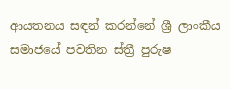ආයතනය සඳන් කරන්නේ ශ්‍රී ලාංකීය සමාජයේ පවතින ස්ත්‍රී පුරුෂ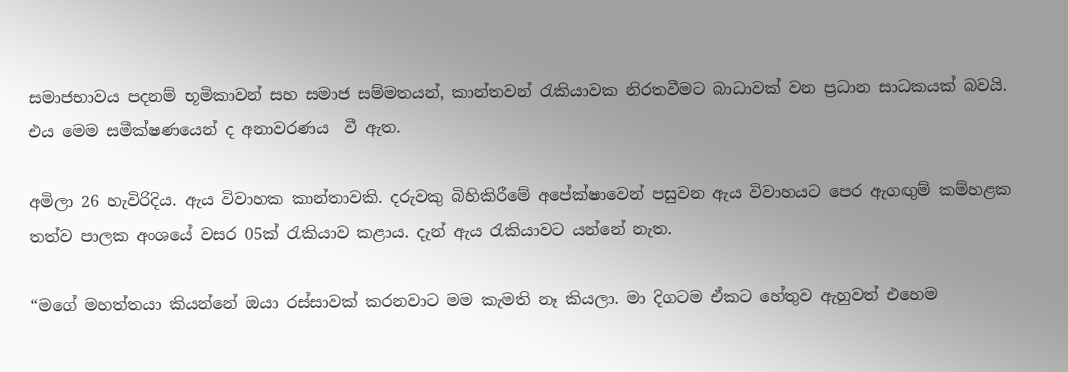සමාජභාවය පදනම් භූමිකාවන් සහ සමාජ සම්මතයන්, කාන්තවන් රැකියාවක නිරතවීමට බාධාවක් වන ප්‍රධාන සාධකයක් බවයි. එය මෙම සමීක්ෂණයෙන් ද අනාවරණය  වී ඇත.

අමිලා 26 හැවිරිදිය. ඇය විවාහක කාන්තාවකි. දරුවකු බිහිකිරීමේ අපේක්ෂාවෙන් පසුවන ඇය විවාහයට පෙර ඇගඟුම් කම්හළක තත්ව පාලක අංශයේ වසර 05ක් රැකියාව කළාය. දැන් ඇය රැකියාවට යන්නේ නැත.

“මගේ මහත්තයා කියන්නේ ඔයා රස්සාවක් කරනවාට මම කැමති නෑ කියලා. මා දිගටම ඒකට හේතුව ඇහුවත් එහෙම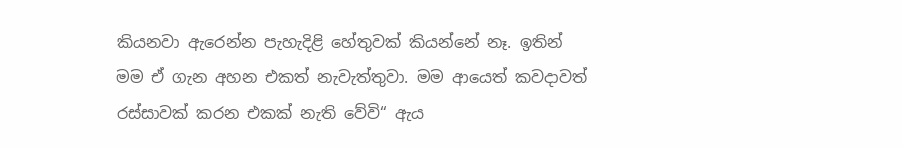කියනවා ඇරෙන්න පැහැදිළි හේතුවක් කියන්නේ නෑ. ඉතින් මම ඒ ගැන අහන එකත් නැවැත්තුවා. මම ආයෙත් කවදාවත් රස්සාවක් කරන එකක් නැති වේවි“ ඇය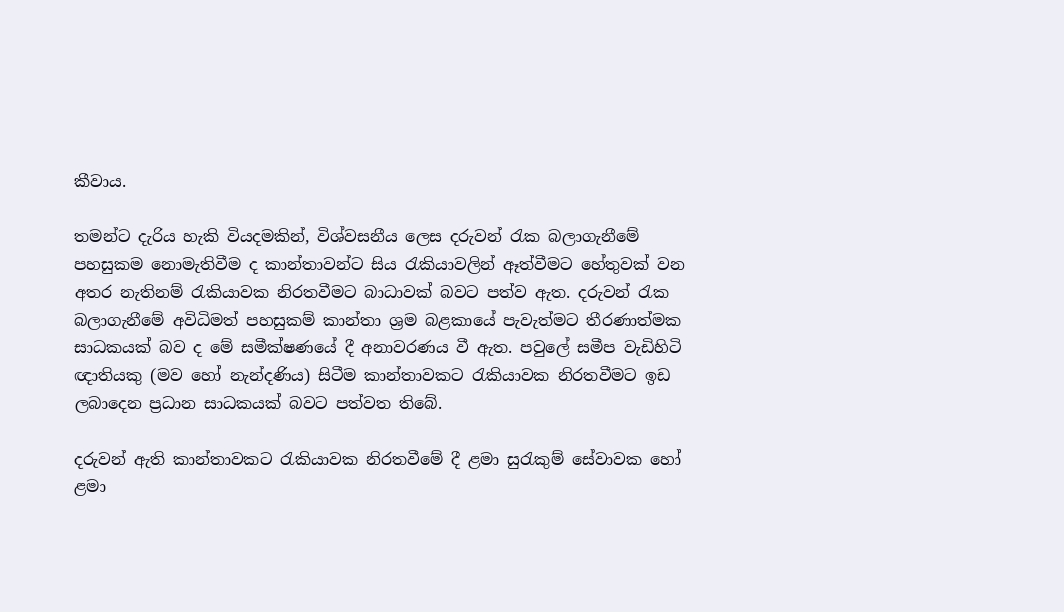කීවාය.

තමන්ට දැරිය හැකි වියදමකින්, විශ්වසනීය ලෙස දරුවන් රැක බලාගැනීමේ පහසුකම නොමැතිවීම ද කාන්තාවන්ට සිය රැකියාවලින් ඈත්වීමට හේතුවක් වන අතර නැතිනම් රැකියාවක නිරතවීමට බාධාවක් බවට පත්ව ඇත. දරුවන් රැක බලාගැනීමේ අවිධිමත් පහසුකම් කාන්තා ශ්‍රම බළකායේ පැවැත්මට තීරණාත්මක සාධකයක් බව ද මේ සමීක්ෂණයේ දී අනාවරණය වී ඇත. පවුලේ සමීප වැඩිහිටි ඥාතියකු (මව හෝ නැන්දණිය) සිටීම කාන්තාවකට රැකියාවක නිරතවීමට ඉඩ ලබාදෙන ප්‍රධාන සාධකයක් බවට පත්වත තිබේ.

දරුවන් ඇති කාන්තාවකට රැකියාවක නිරතවීමේ දී ළමා සුරැකුම් සේවාවක හෝ ළමා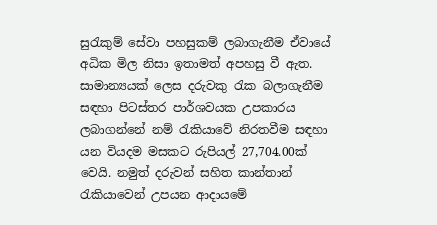සුරැකුම් සේවා පහසුකම් ලබාගැනීම ඒවායේ අධික මිල නිසා ඉතාමත් අපහසු වී ඇත. සාමාන්‍යයක් ලෙස දරුවකු රැක බලාගැනීම සඳහා පිටස්තර පාර්ශවයක උපකාරය ලබාගන්නේ නම් රැකියාවේ නිරතවීම සඳහා යන වියදම මසකට රුපියල් 27,704.00ක් වෙයි. නමුත් දරුවන් සහිත කාන්තාන් රැකියාවෙන් උපයන ආදායමේ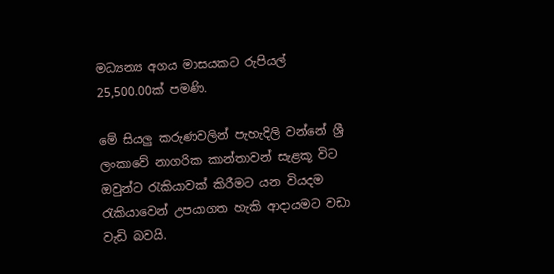මධ්‍යන්‍ය අගය මාසයකට රුපියල් 25,500.00ක් පමණි.

මේ සියලු කරුණවලින් පැහැදිලි වන්නේ ශ්‍රී ලංකාවේ නාගරික කාන්තාවන් සැළකූ විට ඔවුන්ට රැකියාවක් කිරීමට යන වියදම රැකියාවෙන් උපයාගත හැකි ආදායමට වඩා වැඩි බවයි.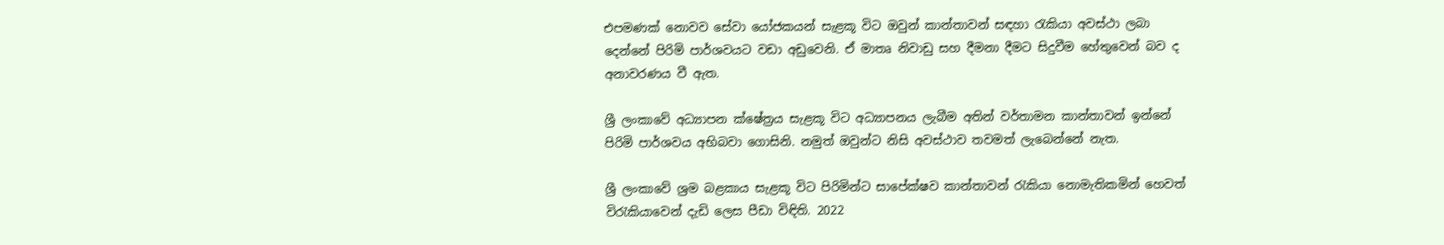එපමණක් නොවව සේවා යෝජකයන් සැළකූ විට ඔවුන් කාන්තාවන් සඳහා රැකියා අවස්ථා ලබා දෙන්නේ පිරිමි පාර්ශවයට වඩා අඩුවෙනි. ඒ මාතෘ නිවාඩු සහ දීමනා දීමට සිදුවීම හේතුවෙන් බව ද අනාවරණය වී ඇත.

ශ්‍රී ලංකාවේ අධ්‍යාපන ක්ෂේත්‍රය සැළකූ විට අධ්‍යාපනය ලැබීම අතින් වර්තාමන කාන්තාවන් ඉන්නේ පිරිමි පාර්ශවය අභිබවා ගොසිනි. නමුත් ඔවුන්ට නිසි අවස්ථාව තවමත් ලැබෙන්නේ නැත.

ශ්‍රී ලංකාවේ ශ්‍රම බළකාය සැළකූ විට පිරිමින්ට සාපේක්ෂව කාන්තාවන් රැකියා නොමැතිකමින් හෙවත් විරැකියාවෙන් දැඩි ලෙස පීඩා විඳිති. 2022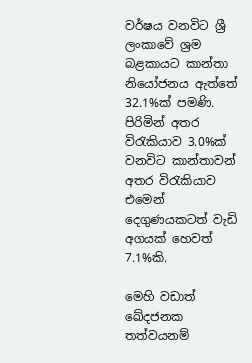වර්ෂය වනවිට ශ්‍රී ලංකාවේ ශ්‍රම බළකායට කාන්තා නියෝජනය ඇත්තේ 32.1%ක් පමණි. පිරිමින් අතර විරැකියාව 3.0%ක් වනවිට කාන්තාවන් අතර විරැකියාව එමෙන් දෙගුණයකටත් වැඩි අගයක් හෙවත් 7.1%කි.

මෙහි වඩාත් ඛේදජනක තත්වයනම්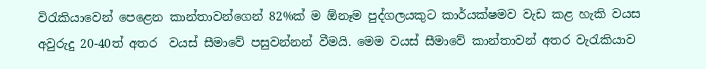විරැකියාවෙන් පෙළෙන කාන්තාවන්ගෙන් 82%ක් ම ඕනෑම පුද්ගලයකුට කාර්යක්ෂමව වැඩ කළ හැකි වයස අවුරුදු 20-40ත් අතර  වයස් සීමාවේ පසුවන්නන් වීමයි. මෙම වයස් සීමාවේ කාන්තාවන් අතර වැරැකියාව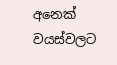අනෙක් වයස්වලට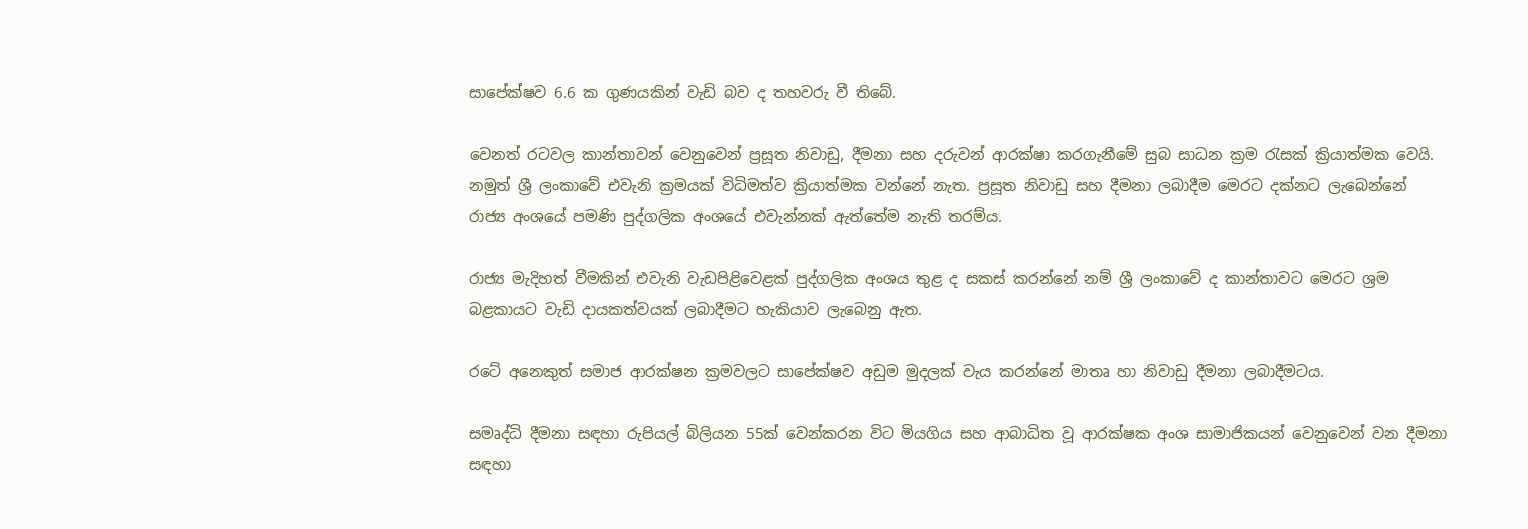සාපේක්ෂව 6.6 ක ගුණයකින් වැඩි බව ද තහවරු වී තිබේ.

වෙනත් රටවල කාන්තාවන් වෙනුවෙන් ප්‍රසූත නිවාඩු, දීමනා සහ දරුවන් ආරක්ෂා කරගැනීමේ සුබ සාධන ක්‍රම රැසක් ක්‍රියාත්මක වෙයි. නමුත් ශ්‍රී ලංකාවේ එවැනි ක්‍රමයක් විධිමත්ව ක්‍රියාත්මක වන්නේ නැත. ප්‍රසූත නිවාඩු සහ දීමනා ලබාදීම මෙරට දක්නට ලැබෙන්නේ රාජ්‍ය අංශයේ පමණි පුද්ගලික අංශයේ එවැන්නක් ඇත්තේම නැති තරම්ය.

රාජ්‍ය මැදිහත් වීමකින් එවැනි වැඩපිළිවෙළක් පුද්ගලික අංශය තුළ ද සකස් කරන්නේ නම් ශ්‍රී ලංකාවේ ද කාන්තාවට මෙරට ශ්‍රම බළකායට වැඩි දායකත්වයක් ලබාදීමට හැකියාව ලැබෙනු ඇත.

රටේ අනෙකුත් සමාජ ආරක්ෂන ක්‍රමවලට සාපේක්ෂව අඩුම මුදලක් වැය කරන්නේ මාතෘ හා නිවාඩු දීමනා ලබාදීමටය.

සමෘද්ධි දීමනා සඳහා රුපියල් බිලියන 55ක් වෙන්කරන විට මියගිය සහ ආබාධිත වූ ආරක්ෂක අංශ සාමාජිකයන් වෙනුවෙන් වන දීමනා සඳහා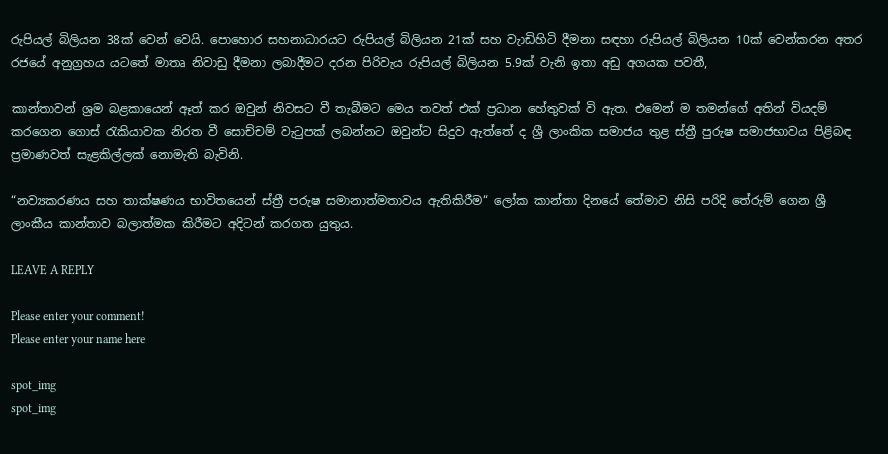රුපියල් බිලියන 38ක් වෙන් වෙයි. පොහොර සහනාධාරයට රුපියල් බිලියන 21ක් සහ වැාඩිහිටි දීමනා සඳහා රුපියල් බිලියන 10ක් වෙන්කරන අතර රජයේ අනුග්‍රහය යටතේ මාතෘ නිවාඩු දීමනා ලබාදීමට දරන පිරිවැය රුපියල් බිලියන 5.9ක් වැනි ඉතා අඩු අගයක පවතී,

කාන්තාවන් ශ්‍රම බළකායෙන් ඈත් කර ඔවුන් නිවසට වී තැබීමට මෙය තවත් එක් ප්‍රධාන හේතුවක් වි ඇත. එමෙන් ම තමන්ගේ අතින් වියදම් කරගෙන ගොස් රැකියාවක නිරත වී සොච්චම් වැටුපක් ලබන්නට ඔවුන්ට සිදුව ඇත්තේ ද ශ්‍රී ලාංකික සමාජය තුළ ස්ත්‍රී පුරුෂ සමාජභාවය පිළිබඳ ප්‍රමාණවත් සැළකිල්ලක් නොමැති බැවිනි.

“නව්‍යකරණය සහ තාක්ෂණය භාවිතයෙන් ස්ත්‍රී පරුෂ සමානාත්මතාවය ඇතිකිරීම“ ලෝක කාන්තා දිනයේ තේමාව නිසි පරිදි තේරුම් ගෙන ශ්‍රී ලාංකීය කාන්තාව බලාත්මක කිරීමට අදිටන් කරගත යුතුය.

LEAVE A REPLY

Please enter your comment!
Please enter your name here

spot_img
spot_img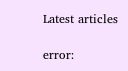Latest articles

error: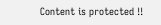Content is protected !!